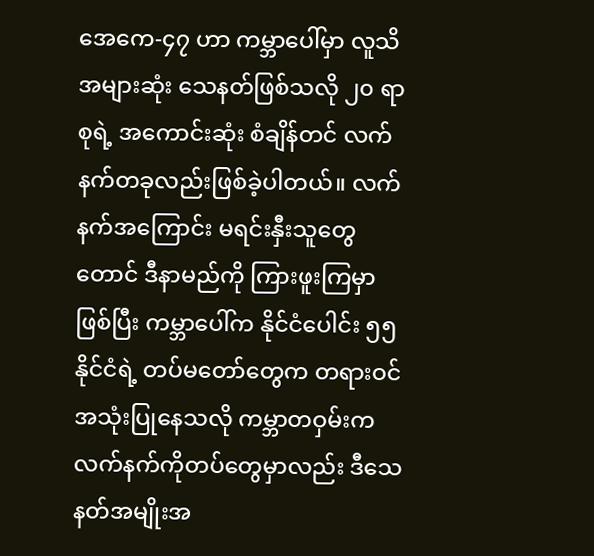အေကေ-၄၇ ဟာ ကမ္ဘာပေါ်မှာ လူသိအများဆုံး သေနတ်ဖြစ်သလို ၂၀ ရာစုရဲ့ အကောင်းဆုံး စံချိန်တင် လက်နက်တခုလည်းဖြစ်ခဲ့ပါတယ်။ လက်နက်အကြောင်း မရင်းနှီးသူတွေတောင် ဒီနာမည်ကို ကြားဖူးကြမှာ ဖြစ်ပြီး ကမ္ဘာပေါ်က နိုင်ငံပေါင်း ၅၅ နိုင်ငံရဲ့ တပ်မတော်တွေက တရားဝင်အသုံးပြုနေသလို ကမ္ဘာတဝှမ်းက လက်နက်ကိုတပ်တွေမှာလည်း ဒီသေနတ်အမျိုးအ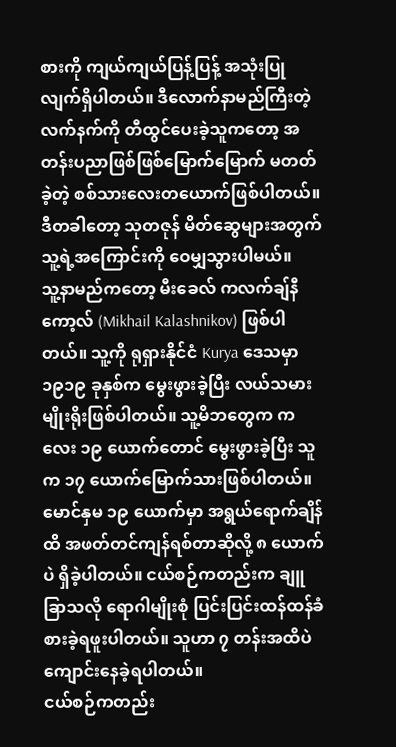စားကို ကျယ်ကျယ်ပြန့်ပြန့် အသုံးပြုလျက်ရှိပါတယ်။ ဒီလောက်နာမည်ကြီးတဲ့ လက်နက်ကို တီထွင်ပေးခဲ့သူကတော့ အတန်းပညာဖြစ်ဖြစ်မြောက်မြောက် မတတ်ခဲ့တဲ့ စစ်သားလေးတယောက်ဖြစ်ပါတယ်။ ဒီတခါတော့ သုတဇုန် မိတ်ဆွေများအတွက် သူ့ရဲ့အကြောင်းကို ဝေမျှသွားပါမယ်။
သူ့နာမည်ကတော့ မီးခေလ် ကလက်ချ်နီကော့လ် (Mikhail Kalashnikov) ဖြစ်ပါတယ်။ သူ့ကို ရုရှားနိုင်ငံ Kurya ဒေသမှာ ၁၉၁၉ ခုနှစ်က မွေးဖွားခဲ့ပြီး လယ်သမားမျိုးရိုးဖြစ်ပါတယ်။ သူ့မိဘတွေက ကလေး ၁၉ ယောက်တောင် မွေးဖွားခဲ့ပြီး သူက ၁၇ ယောက်မြောက်သားဖြစ်ပါတယ်။ မောင်နှမ ၁၉ ယောက်မှာ အရွယ်ရောက်ချိန်ထိ အဖတ်တင်ကျန်ရစ်တာဆိုလို့ ၈ ယောက်ပဲ ရှိခဲ့ပါတယ်။ ငယ်စဉ်ကတည်းက ချူခြာသလို ရောဂါမျိုးစုံ ပြင်းပြင်းထန်ထန်ခံစားခဲ့ရဖူးပါတယ်။ သူဟာ ၇ တန်းအထိပဲ ကျောင်းနေခဲ့ရပါတယ်။
ငယ်စဉ်ကတည်း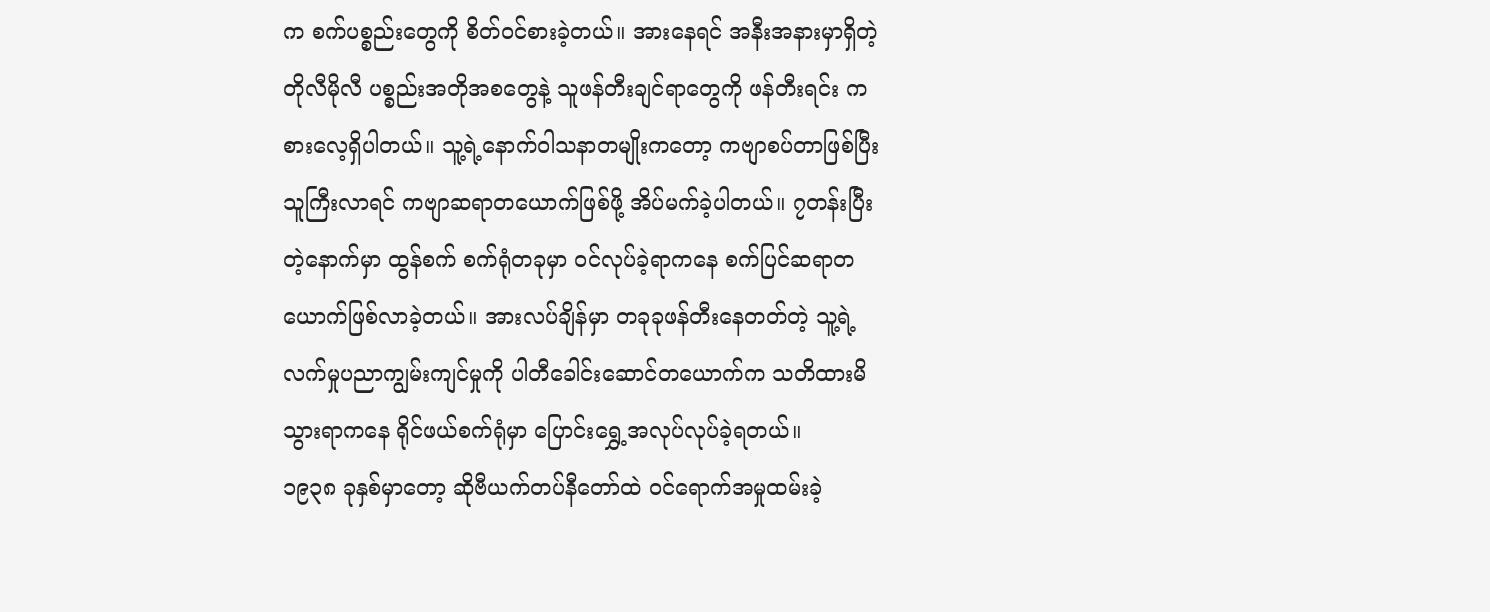က စက်ပစ္စည်းတွေကို စိတ်ဝင်စားခဲ့တယ်။ အားနေရင် အနီးအနားမှာရှိတဲ့ တိုလီမိုလီ ပစ္စည်းအတိုအစတွေနဲ့ သူဖန်တီးချင်ရာတွေကို ဖန်တီးရင်း ကစားလေ့ရှိပါတယ်။ သူ့ရဲ့နောက်ဝါသနာတမျိုးကတော့ ကဗျာစပ်တာဖြစ်ပြီး သူကြီးလာရင် ကဗျာဆရာတယောက်ဖြစ်ဖို့ အိပ်မက်ခဲ့ပါတယ်။ ၇တန်းပြီးတဲ့နောက်မှာ ထွန်စက် စက်ရုံတခုမှာ ဝင်လုပ်ခဲ့ရာကနေ စက်ပြင်ဆရာတယောက်ဖြစ်လာခဲ့တယ်။ အားလပ်ချိန်မှာ တခုခုဖန်တီးနေတတ်တဲ့ သူ့ရဲ့ လက်မှုပညာကျွမ်းကျင်မှုကို ပါတီခေါင်းဆောင်တယောက်က သတိထားမိသွားရာကနေ ရိုင်ဖယ်စက်ရုံမှာ ပြောင်းရွှေ့အလုပ်လုပ်ခဲ့ရတယ်။
၁၉၃၈ ခုနှစ်မှာတော့ ဆိုဗီယက်တပ်နီတော်ထဲ ဝင်ရောက်အမှုထမ်းခဲ့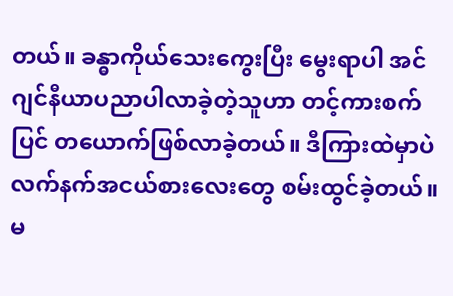တယ်။ ခန္ဓာကိုယ်သေးကွေးပြီး မွေးရာပါ အင်ဂျင်နီယာပညာပါလာခဲ့တဲ့သူဟာ တင့်ကားစက်ပြင် တယောက်ဖြစ်လာခဲ့တယ်။ ဒီကြားထဲမှာပဲ လက်နက်အငယ်စားလေးတွေ စမ်းထွင်ခဲ့တယ်။ မ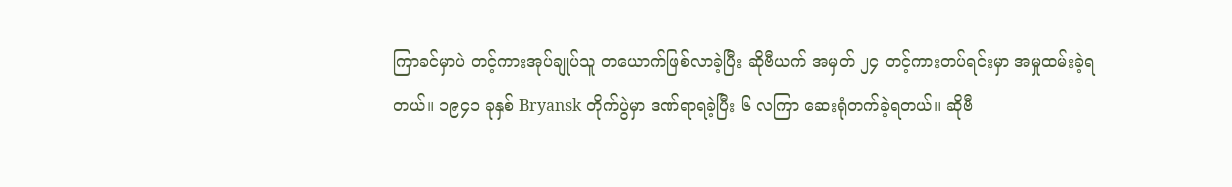ကြာခင်မှာပဲ တင့်ကားအုပ်ချုပ်သူ တယောက်ဖြစ်လာခဲ့ပြီး ဆိုဗီယက် အမှတ် ၂၄ တင့်ကားတပ်ရင်းမှာ အမှုထမ်းခဲ့ရတယ်။ ၁၉၄၁ ခုနှစ် Bryansk တိုက်ပွဲမှာ ဒဏ်ရာရခဲ့ပြီး ၆ လကြာ ဆေးရုံတက်ခဲ့ရတယ်။ ဆိုဗီ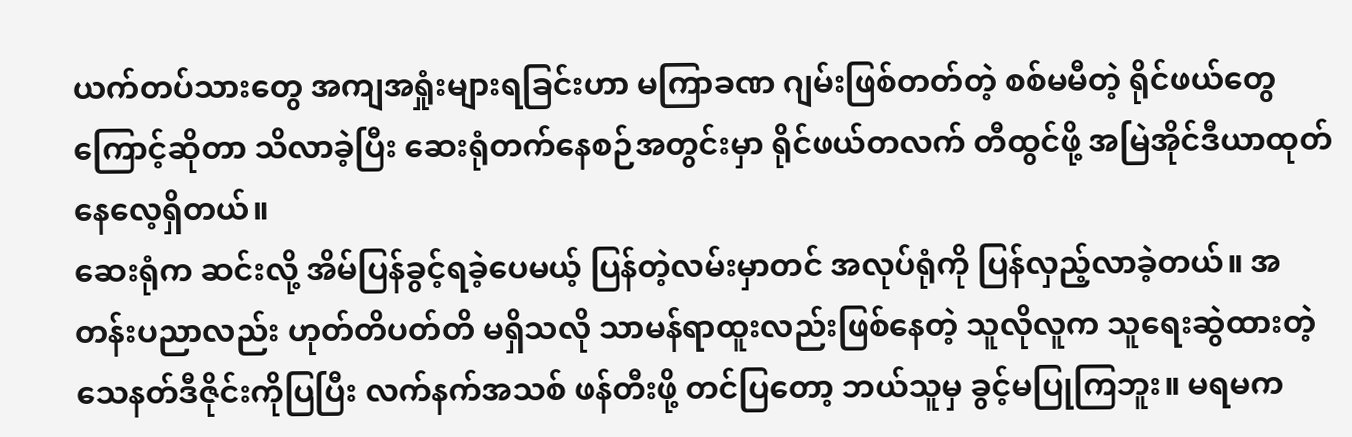ယက်တပ်သားတွေ အကျအရှုံးများရခြင်းဟာ မကြာခဏ ဂျမ်းဖြစ်တတ်တဲ့ စစ်မမီတဲ့ ရိုင်ဖယ်တွေကြောင့်ဆိုတာ သိလာခဲ့ပြီး ဆေးရုံတက်နေစဉ်အတွင်းမှာ ရိုင်ဖယ်တလက် တီထွင်ဖို့ အမြဲအိုင်ဒီယာထုတ်နေလေ့ရှိတယ်။
ဆေးရုံက ဆင်းလို့ အိမ်ပြန်ခွင့်ရခဲ့ပေမယ့် ပြန်တဲ့လမ်းမှာတင် အလုပ်ရုံကို ပြန်လှည့်လာခဲ့တယ်။ အတန်းပညာလည်း ဟုတ်တိပတ်တိ မရှိသလို သာမန်ရာထူးလည်းဖြစ်နေတဲ့ သူလိုလူက သူရေးဆွဲထားတဲ့ သေနတ်ဒီဇိုင်းကိုပြပြီး လက်နက်အသစ် ဖန်တီးဖို့ တင်ပြတော့ ဘယ်သူမှ ခွင့်မပြုကြဘူး။ မရမက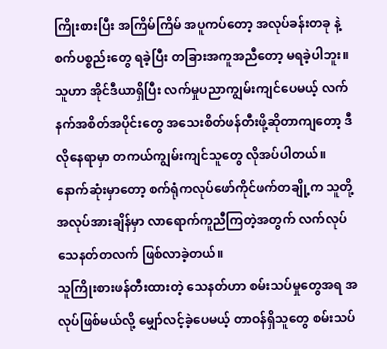ကြိုးစားပြီး အကြိမ်ကြိမ် အပူကပ်တော့ အလုပ်ခန်းတခု နဲ့ စက်ပစ္စည်းတွေ ရခဲ့ပြီး တခြားအကူအညီတော့ မရခဲ့ပါဘူး။ သူဟာ အိုင်ဒီယာရှိပြီး လက်မှုပညာကျွမ်းကျင်ပေမယ့် လက်နက်အစိတ်အပိုင်းတွေ အသေးစိတ်ဖန်တီးဖို့ဆိုတာကျတော့ ဒီလိုနေရာမှာ တကယ်ကျွမ်းကျင်သူတွေ လိုအပ်ပါတယ်။ နောက်ဆုံးမှာတော့ စက်ရုံကလုပ်ဖော်ကိုင်ဖက်တချို့က သူတို့အလုပ်အားချိန်မှာ လာရောက်ကူညီကြတဲ့အတွက် လက်လုပ် သေနတ်တလက် ဖြစ်လာခဲ့တယ်။
သူကြိုးစားဖန်တီးထားတဲ့ သေနတ်ဟာ စမ်းသပ်မှုတွေအရ အလုပ်ဖြစ်မယ်လို့ မျှော်လင့်ခဲ့ပေမယ့် တာဝန်ရှိသူတွေ စမ်းသပ်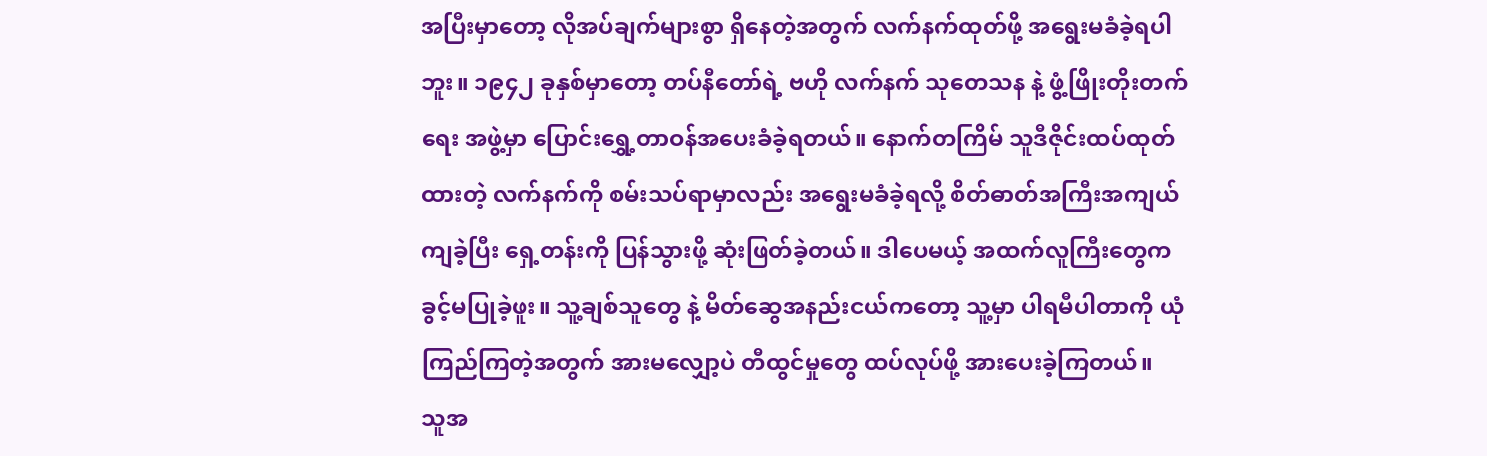အပြီးမှာတော့ လိုအပ်ချက်များစွာ ရှိနေတဲ့အတွက် လက်နက်ထုတ်ဖို့ အရွေးမခံခဲ့ရပါဘူး။ ၁၉၄၂ ခုနှစ်မှာတော့ တပ်နီတော်ရဲ့ ဗဟို လက်နက် သုတေသန နဲ့ ဖွံ့ဖြိုးတိုးတက်ရေး အဖွဲ့မှာ ပြောင်းရွှေ့တာဝန်အပေးခံခဲ့ရတယ်။ နောက်တကြိမ် သူဒီဇိုင်းထပ်ထုတ်ထားတဲ့ လက်နက်ကို စမ်းသပ်ရာမှာလည်း အရွေးမခံခဲ့ရလို့ စိတ်ဓာတ်အကြီးအကျယ် ကျခဲ့ပြီး ရှေ့တန်းကို ပြန်သွားဖို့ ဆုံးဖြတ်ခဲ့တယ်။ ဒါပေမယ့် အထက်လူကြီးတွေက ခွင့်မပြုခဲ့ဖူး။ သူ့ချစ်သူတွေ နဲ့ မိတ်ဆွေအနည်းငယ်ကတော့ သူ့မှာ ပါရမီပါတာကို ယုံကြည်ကြတဲ့အတွက် အားမလျှော့ပဲ တီထွင်မှုတွေ ထပ်လုပ်ဖို့ အားပေးခဲ့ကြတယ်။
သူအ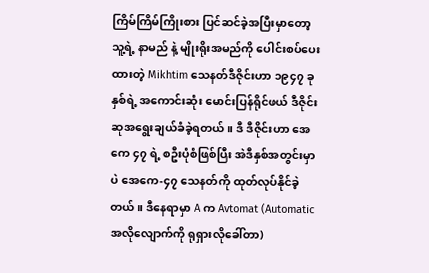ကြိမ်ကြိမ်ကြိုးစား ပြင်ဆင်ခဲ့အပြီးမှာတော့ သူ့ရဲ့ နာမည် နဲ့ မျိုးရိုးအမည်ကို ပေါင်းစပ်ပေးထားတဲ့ Mikhtim သေနတ်ဒီဇိုင်းဟာ ၁၉၄၇ ခုနှစ်ရဲ့ အကောင်းဆုံး မောင်းပြန်ရိုင်ဖယ် ဒီဇိုင်းဆုအရွေးချယ်ခံခဲ့ရတယ်။ ဒီ ဒီဇိုင်းဟာ အေကေ ၄၇ ရဲ့ စဦးပုံစံဖြစ်ပြီး အဲဒီနှစ်အတွင်းမှာပဲ အေကေ-၄၇ သေနတ်ကို ထုတ်လုပ်နိုင်ခဲ့တယ်။ ဒီနေရာမှာ A က Avtomat (Automatic အလိုလျောက်ကို ရုရှားလိုခေါ်တာ)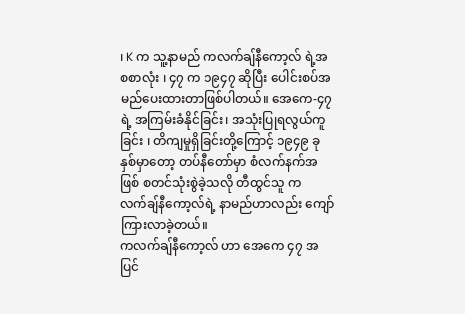၊ K က သူ့နာမည် ကလက်ချ်နီကော့လ် ရဲ့အစစာလုံး ၊ ၄၇ က ၁၉၄၇ ဆိုပြီး ပေါင်းစပ်အမည်ပေးထားတာဖြစ်ပါတယ်။ အေကေ-၄၇ ရဲ့ အကြမ်းခံနိုင်ခြင်း၊ အသုံးပြုရလွယ်ကူခြင်း ၊ တိကျမှုရှိခြင်းတို့ကြောင့် ၁၉၄၉ ခုနှစ်မှာတော့ တပ်နီတော်မှာ စံလက်နက်အဖြစ် စတင်သုံးစွဲခဲ့သလို တီထွင်သူ ကလက်ချ်နီကော့လ်ရဲ့ နာမည်ဟာလည်း ကျော်ကြားလာခဲ့တယ်။
ကလက်ချ်နီကော့လ် ဟာ အေကေ ၄၇ အပြင်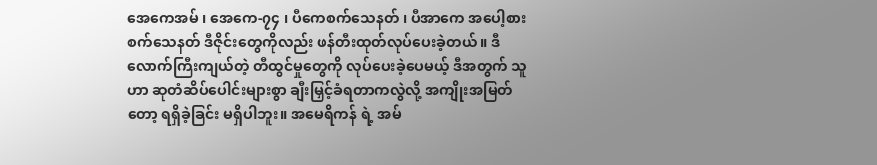အေကေအမ် ၊ အေကေ-၇၄ ၊ ပီကေစက်သေနတ် ၊ ပီအာကေ အပေါ့စားစက်သေနတ် ဒီဇိုင်းတွေကိုလည်း ဖန်တီးထုတ်လုပ်ပေးခဲ့တယ်။ ဒီလောက်ကြီးကျယ်တဲ့ တီထွင်မှုတွေကို လုပ်ပေးခဲ့ပေမယ့် ဒီအတွက် သူဟာ ဆုတံဆိပ်ပေါင်းများစွာ ချီးမြှင့်ခံရတာကလွဲလို့ အကျိုးအမြတ်တော့ ရရှိခဲ့ခြင်း မရှိပါဘူး။ အမေရိကန် ရဲ့ အမ်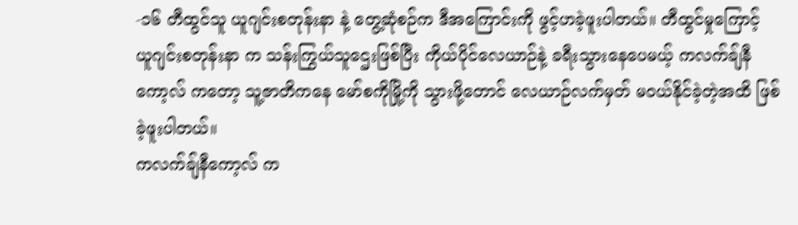-၁၆ တီထွင်သူ ယူဂျင်းစတုန်းနာ နဲ့ တွေ့ဆုံစဉ်က ဒီအကြောင်းကို ဖွင့်ဟခဲ့ဖူးပါတယ်။ တီထွင်မှုကြောင့် ယူဂျင်းစတုန်းနာ က သန်းကြွယ်သူဌေးဖြစ်ပြီး ကိုယ်ပိုင်လေယာဉ်နဲ့ ခရီးသွားနေပေမယ့် ကလက်ချ်နီကော့လ် ကတော့ သူ့ဇာတိကနေ မော်စကိုမြို့ကို သွားဖို့တောင် လေယာဉ်လက်မှတ် မဝယ်နိုင်ခဲ့တဲ့အထိ ဖြစ်ခဲ့ဖူးပါတယ်။
ကလက်ချ်နီကော့လ် က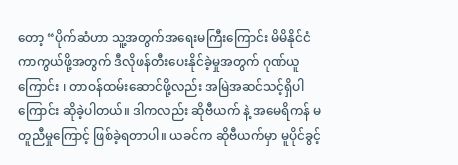တော့ “ပိုက်ဆံဟာ သူ့အတွက်အရေးမကြီးကြောင်း မိမိနိုင်ငံကာကွယ်ဖို့အတွက် ဒီလိုဖန်တီးပေးနိုင်ခဲ့မှုအတွက် ဂုဏ်ယူကြောင်း ၊ တာဝန်ထမ်းဆောင်ဖို့လည်း အမြဲအဆင်သင့်ရှိပါကြောင်း ဆိုခဲ့ပါတယ်။ ဒါကလည်း ဆိုဗီယက် နဲ့ အမေရိကန် မတူညီမှုကြောင့် ဖြစ်ခဲ့ရတာပါ။ ယခင်က ဆိုဗီယက်မှာ မူပိုင်ခွင့်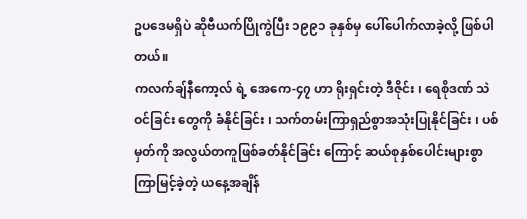ဥပဒေမရှိပဲ ဆိုဗီယက်ပြိုကွဲပြီး ၁၉၉၁ ခုနှစ်မှ ပေါ်ပေါက်လာခဲ့လို့ ဖြစ်ပါတယ်။
ကလက်ချ်နီကော့လ် ရဲ့ အေကေ-၄၇ ဟာ ရိုးရှင်းတဲ့ ဒီဇိုင်း ၊ ရေစိုဒဏ် သဲဝင်ခြင်း တွေကို ခံနိုင်ခြင်း ၊ သက်တမ်းကြာရှည်စွာအသုံးပြုနိုင်ခြင်း ၊ ပစ်မှတ်ကို အလွယ်တကူဖြစ်ခတ်နိုင်ခြင်း ကြောင့် ဆယ်စုနှစ်ပေါင်းများစွာ ကြာမြင့်ခဲ့တဲ့ ယနေ့အချိန်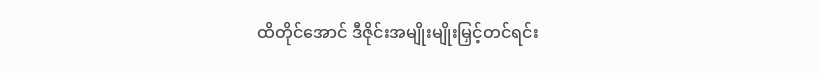ထိတိုင်အောင် ဒီဇိုင်းအမျိုးမျိုးမြှင့်တင်ရင်း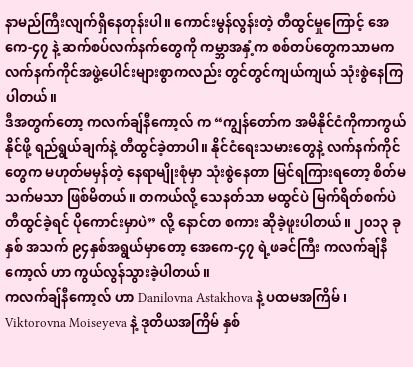နာမည်ကြီးလျက်ရှိနေတုန်းပါ။ ကောင်းမွန်လွန်းတဲ့ တီထွင်မှုကြောင့် အေကေ-၄၇ နဲ့ ဆက်စပ်လက်နက်တွေကို ကမ္ဘာအနှံ့က စစ်တပ်တွေကသာမက လက်နက်ကိုင်အဖွဲ့ပေါင်းများစွာကလည်း တွင်တွင်ကျယ်ကျယ် သုံးစွဲနေကြပါတယ်။
ဒီအတွက်တော့ ကလက်ချ်နီကော့လ် က “ကျွန်တော်က အမိနိုင်ငံကိုကာကွယ်နိုင်ဖို့ ရည်ရွယ်ချက်နဲ့ တီထွင်ခဲ့တာပါ။ နိုင်ငံရေးသမားတွေနဲ့ လက်နက်ကိုင်တွေက မဟုတ်မမှန်တဲ့ နေရာမျိုးစုံမှာ သုံးစွဲနေတာ မြင်ရကြားရတော့ စိတ်မသက်မသာ ဖြစ်မိတယ်။ တကယ်လို့ သေနတ်သာ မထွင်ပဲ မြက်ရိတ်စက်ပဲ တီထွင်ခဲ့ရင် ပိုကောင်းမှာပဲ” လို့ နောင်တ စကား ဆိုခဲ့ဖူးပါတယ်။ ၂၀၁၃ ခုနှစ် အသက် ၉၄နှစ်အရွယ်မှာတော့ အေကေ-၄၇ ရဲ့ဖခင်ကြီး ကလက်ချ်နီကော့လ် ဟာ ကွယ်လွန်သွားခဲ့ပါတယ်။
ကလက်ချ်နီကော့လ် ဟာ Danilovna Astakhova နဲ့ ပထမအကြိမ် ၊ Viktorovna Moiseyeva နဲ့ ဒုတိယအကြိမ် နှစ်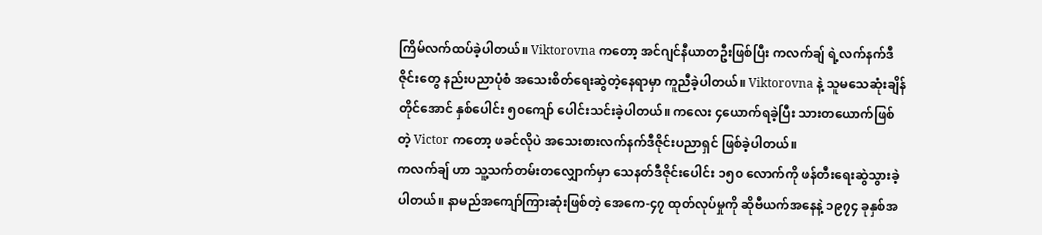ကြိမ်လက်ထပ်ခဲ့ပါတယ်။ Viktorovna ကတော့ အင်ဂျင်နီယာတဦးဖြစ်ပြီး ကလက်ချ် ရဲ့လက်နက်ဒီဇိုင်းတွေ နည်းပညာပုံစံ အသေးစိတ်ရေးဆွဲတဲ့နေရာမှာ ကူညီခဲ့ပါတယ်။ Viktorovna နဲ့ သူမသေဆုံးချိန်တိုင်အောင် နှစ်ပေါင်း ၅၀ကျော် ပေါင်းသင်းခဲ့ပါတယ်။ ကလေး ၄ယောက်ရခဲ့ပြီး သားတယောက်ဖြစ်တဲ့ Victor ကတော့ ဖခင်လိုပဲ အသေးစားလက်နက်ဒီဇိုင်းပညာရှင် ဖြစ်ခဲ့ပါတယ်။
ကလက်ချ် ဟာ သူ့သက်တမ်းတလျှောက်မှာ သေနတ်ဒီဇိုင်းပေါင်း ၁၅၀ လောက်ကို ဖန်တီးရေးဆွဲသွားခဲ့ပါတယ်။ နာမည်အကျော်ကြားဆုံးဖြစ်တဲ့ အေကေ-၄၇ ထုတ်လုပ်မှုကို ဆိုဗီယက်အနေနဲ့ ၁၉၇၄ ခုနှစ်အ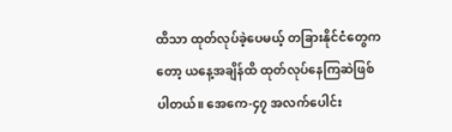ထိသာ ထုတ်လုပ်ခဲ့ပေမယ့် တခြားနိုင်ငံတွေကတော့ ယနေ့အချိန်ထိ ထုတ်လုပ်နေကြဆဲဖြစ်ပါတယ်။ အေကေ-၄၇ အလက်ပေါင်း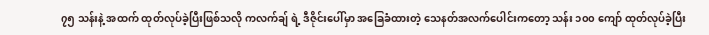၇၅ သန်းနဲ့ အထက် ထုတ်လုပ်ခဲ့ပြီးဖြစ်သလို ကလက်ချ် ရဲ့ ဒီဇိုင်းပေါ်မှာ အခြေခံထားတဲ့ သေနတ်အလက်ပေါင်းကတော့ သန်း ၁၀၀ ကျော် ထုတ်လုပ်ခဲ့ပြီး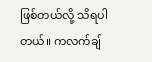ဖြစ်တယ်လို့ သိရပါတယ်။ ကလက်ချ်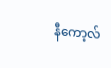နီကော့လ်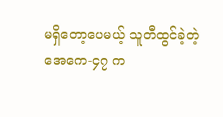မရှိတော့ပေမယ့် သူတီထွင်ခဲ့တဲ့ အေကေ-၄၇ က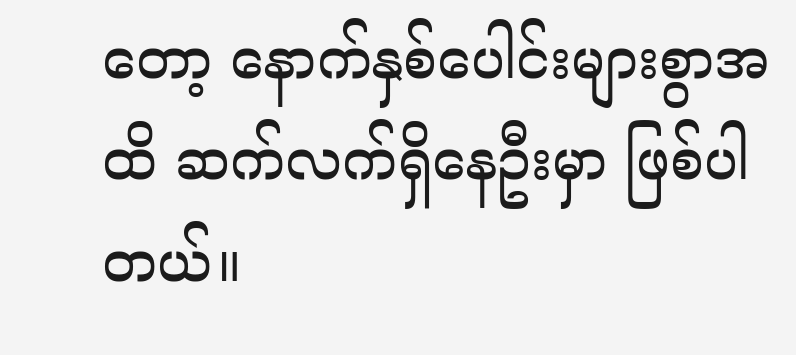တော့ နောက်နှစ်ပေါင်းများစွာအထိ ဆက်လက်ရှိနေဦးမှာ ဖြစ်ပါတယ်။